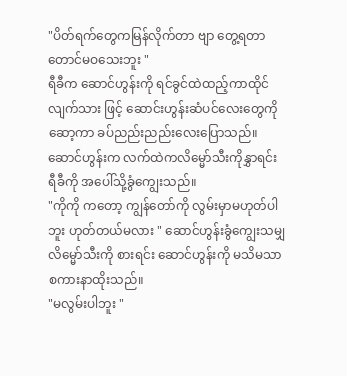"ပိတ်ရက်တွေကမြန်လိုက်တာ ဗျာ တွေ့ရတာတောင်မဝသေးဘူး "
ရီခီက ဆောင်ဟွန်းကို ရင်ခွင်ထဲထည့်ကာထိုင်လျက်သား ဖြင့် ဆောင်းဟွန်းဆံပင်လေးတွေကို ဆော့ကာ ခပ်ညည်းညည်းလေးပြောသည်။
ဆောင်ဟွန်းက လက်ထဲကလိမ္မော်သီးကိုနွှာရင်း ရီခီကို အပေါ်သို့ခွံကျွေးသည်။
"ကိုကို ကတော့ ကျွန်တော်ကို လွမ်းမှာမဟုတ်ပါဘူး ဟုတ်တယ်မလား " ဆောင်ဟွန်းခွံကျွေးသမျှလိမ္မော်သီးကို စားရင်း ဆောင်ဟွန်းကို မသိမသာစကားနာထိုးသည်။
"မလွမ်းပါဘူး "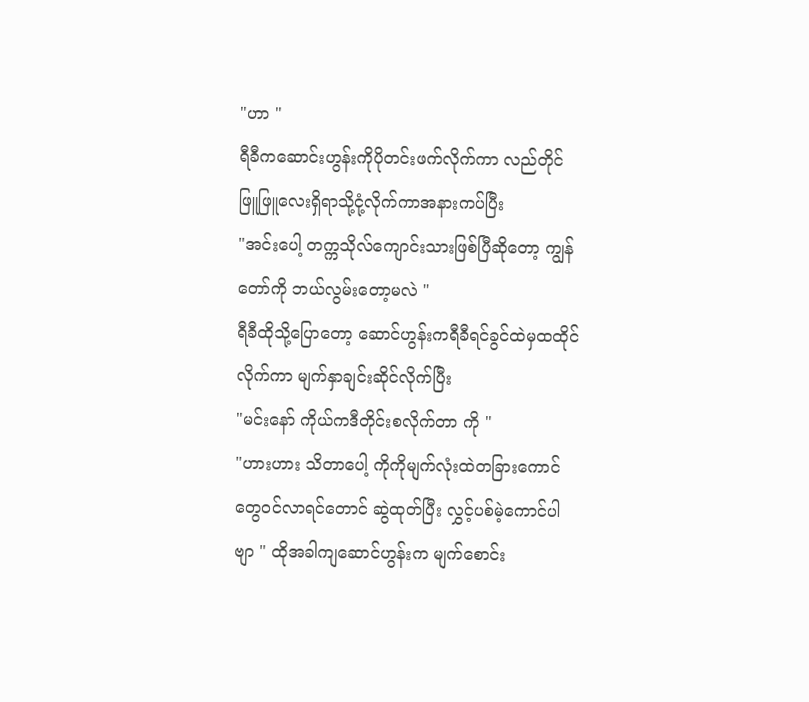"ဟာ "
ရီခီကဆောင်းဟွန်းကိုပိုတင်းဖက်လိုက်ကာ လည်တိုင်ဖြူဖြူလေးရှိရာသို့ငုံ့လိုက်ကာအနားကပ်ပြီး
"အင်းပေါ့ တက္ကသိုလ်ကျောင်းသားဖြစ်ပြီဆိုတော့ ကျွန်တော်ကို ဘယ်လွမ်းတော့မလဲ "
ရီခီထိုသို့ပြောတော့ ဆောင်ဟွန်းကရီခီရင်ခွင်ထဲမှထထိုင်လိုက်ကာ မျက်နှာချင်းဆိုင်လိုက်ပြီး
"မင်းနော် ကိုယ်ကဒီတိုင်းစလိုက်တာ ကို "
"ဟားဟား သိတာပေါ့ ကိုကိုမျက်လုံးထဲတခြားကောင်တွေဝင်လာရင်တောင် ဆွဲထုတ်ပြီး လွှင့်ပစ်မဲ့ကောင်ပါဗျာ " ထိုအခါကျဆောင်ဟွန်းက မျက်စောင်း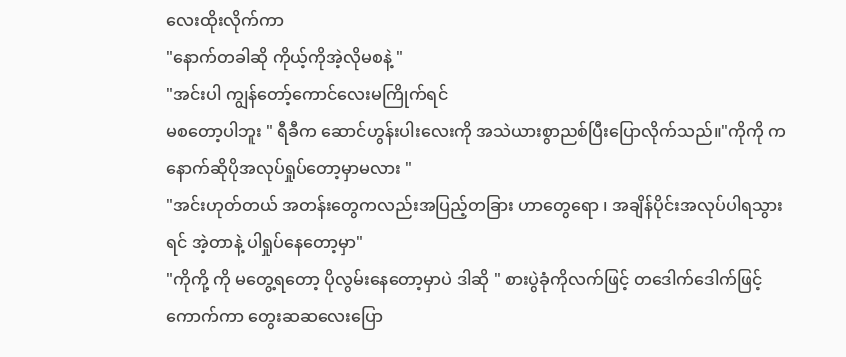လေးထိုးလိုက်ကာ
"နောက်တခါဆို ကိုယ့်ကိုအဲ့လိုမစနဲ့ "
"အင်းပါ ကျွန်တော့်ကောင်လေးမကြိုက်ရင်
မစတော့ပါဘူး " ရီခီက ဆောင်ဟွန်းပါးလေးကို အသဲယားစွာညစ်ပြီးပြောလိုက်သည်။"ကိုကို ကနောက်ဆိုပိုအလုပ်ရှုပ်တော့မှာမလား "
"အင်းဟုတ်တယ် အတန်းတွေကလည်းအပြည့်တခြား ဟာတွေရော ၊ အချိန်ပိုင်းအလုပ်ပါရသွားရင် အဲ့တာနဲ့ ပါရှုပ်နေတော့မှာ"
"ကိုကို့ ကို မတွေ့ရတော့ ပိုလွမ်းနေတော့မှာပဲ ဒါဆို " စားပွဲခုံကိုလက်ဖြင့် တဒေါက်ဒေါက်ဖြင့်ကောက်ကာ တွေးဆဆလေးပြော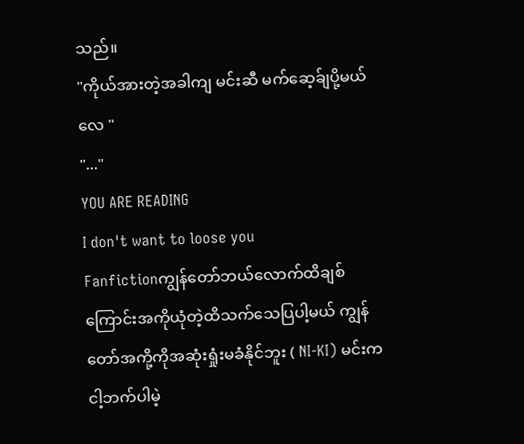သည်။
"ကိုယ်အားတဲ့အခါကျ မင်းဆီ မက်ဆေ့ခ်ျပို့မယ်လေ "
"..."
YOU ARE READING
I don't want to loose you
Fanfictionကျွန်တော်ဘယ်လောက်ထိချစ်ကြောင်းအကိုယုံတဲ့ထိသက်သေပြပါ့မယ် ကျွန်တော်အကို့ကိုအဆုံးရှုံးမခံနိုင်ဘူး ( NI-KI) မင်းကငါ့ဘက်ပါမဲ့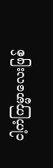ငါ့ကံကြမ္မာလေးဖြစ်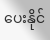ပေးနိုင်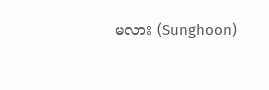မလား (Sunghoon)